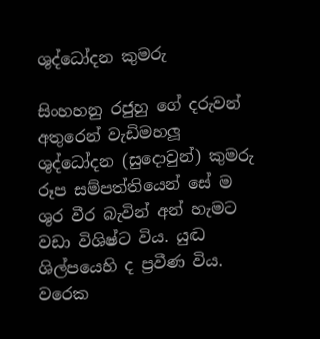ශුද්ධෝදන කුමරු

සිංහහනු රජුහු ගේ දරුවන් අතුරෙන් වැඩිමහලූ ශුද්ධෝදන (සුදොවුන්) කුමරු රූප සම්පත්තියෙන් සේ ම ශුර වීර බැවින් අන් හැමට වඩා විශිෂ්ට විය. යුද්‍ධ ශිල්පයෙහි ද ප්‍රවීණ විය. වරෙක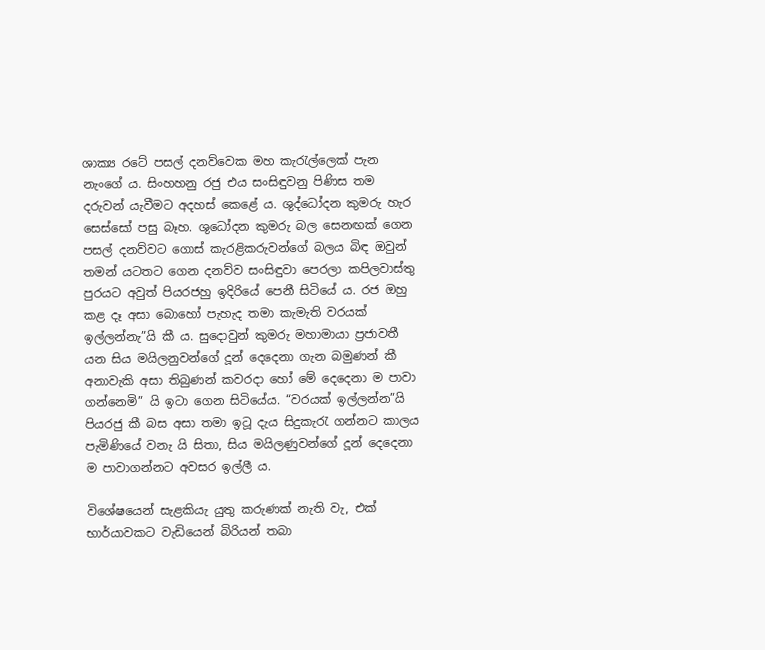ශාක්‍ය රටේ පසල් දනව්වෙක මහ කැරැල්ලෙක් පැන නැංගේ ය. සිංහහනු රජු එය සංසිඳුවනු පිණිස තම දරුවන් යැවීමට අදහස් කෙළේ ය. ශුද්ධෝදන කුමරු හැර සෙස්සෝ පසු බෑහ. ශුධෝදන කුමරු බල සෙනඟක් ගෙන පසල් දනව්වට ගොස් කැරළිකරුවන්ගේ බලය බිඳ ඔවුන් තමන් යටතට ගෙන දනව්ව සංසිඳුවා පෙරලා කපිලවාස්තු පුරයට අවුත් පියරජහු ඉදිරියේ පෙනී සිටියේ ය. රජ ඔහු කළ දෑ අසා බොහෝ පැහැද තමා කැමැති වරයක් ඉල්ලන්නැ”යි කී ය. සුදොවුන් කුමරු මහාමායා ප්‍රජාවතී යන සිය මයිලනුවන්ගේ දූන් දෙදෙනා ගැන බමුණන් කී අනාවැකි අසා තිබුණන් කවරදා හෝ මේ දෙදෙනා ම පාවා ගන්නෙමි” යි ඉටා ගෙන සිටියේය. “වරයක් ඉල්ලන්න”යි පියරජු කී බස අසා තමා ඉටූ දැය සිදුකැරැ ගන්නට කාලය පැමිණියේ වනැ යි සිතා, සිය මයිලණුවන්ගේ දූන් දෙදෙනා ම පාවාගන්නට අවසර ඉල්ලී ය.

විශේෂයෙන් සැළකියැ යුතු කරුණක් නැති වැ, එක් භාර්යාවකට වැඩියෙන් බිරියන් තබා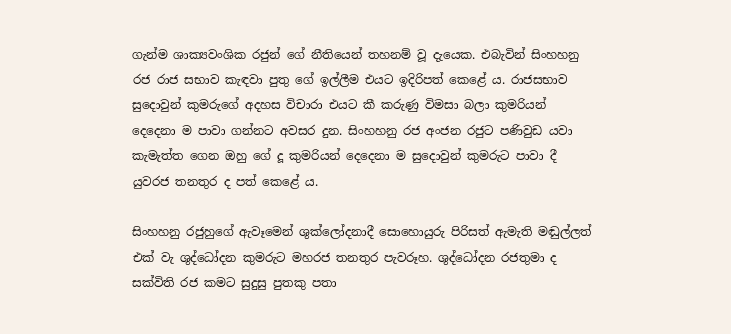ගැන්ම ශාක්‍යවංශික රජුන් ගේ නීතියෙන් තහනම් වූ දැයෙක. එබැවින් සිංහහනු රජ රාජ සභාව කැඳවා පුතු ගේ ඉල්ලීම එයට ඉදිරිපත් කෙළේ ය. රාජසභාව සුදොවුන් කුමරුගේ අදහස විචාරා එයට කී කරුණු විමසා බලා කුමරියන් දෙදෙනා ම පාවා ගන්නට අවසර දුන. සිංහහනු රජ අංජන රජුට පණිවුඩ යවා කැමැත්ත ගෙන ඔහු ගේ දූ කුමරියන් දෙදෙනා ම සුදොවුන් කුමරුට පාවා දී යුවරජ තනතුර ද පත් කෙළේ ය.

සිංහහනු රජුහුගේ ඇවෑමෙන් ශුක්ලෝදනාදී සොහොයුරු පිරිසත් ඇමැති මඬුල්ලත් එක් වැ ශුද්ධෝදන කුමරුට මහරජ තනතුර පැවරූහ. ශුද්ධෝදන රජතුමා ද සක්විති රජ කමට සුදුසු පුතකු පතා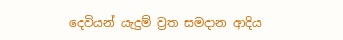දෙවියන් යැදුම් ව්‍රත සමදාන ආදිය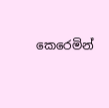කෙරෙමින්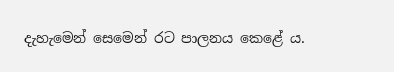දැහැමෙන් සෙමෙන් රට පාලනය කෙළේ ය.